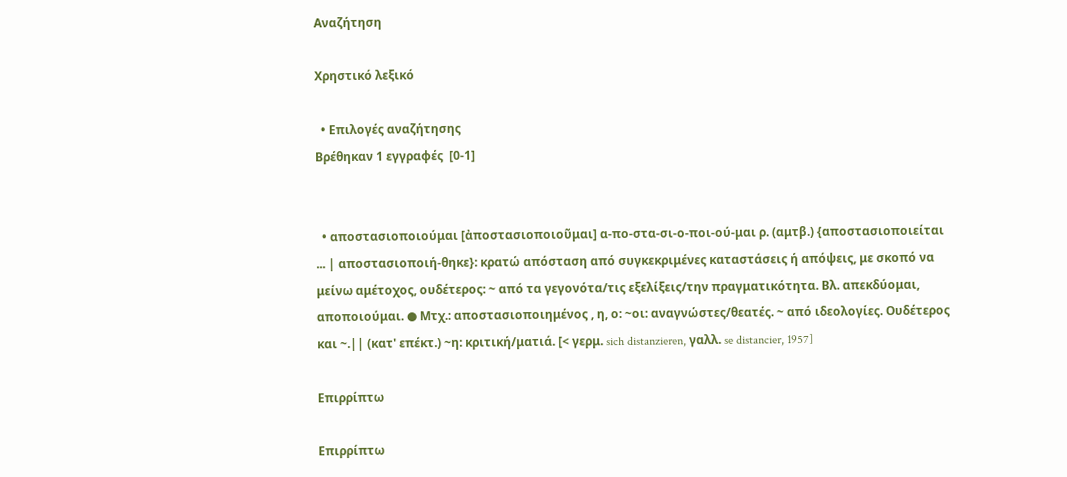Αναζήτηση

Χρηστικό λεξικό

  • Επιλογές αναζήτησης
Βρέθηκαν 1 εγγραφές  [0-1]


  • αποστασιοποιούμαι [ἀποστασιοποιοῦμαι] α-πο-στα-σι-ο-ποι-ού-μαι ρ. (αμτβ.) {αποστασιοποιείται ... | αποστασιοποιή-θηκε}: κρατώ απόσταση από συγκεκριμένες καταστάσεις ή απόψεις, με σκοπό να μείνω αμέτοχος, ουδέτερος: ~ από τα γεγονότα/τις εξελίξεις/την πραγματικότητα. Βλ. απεκδύομαι, αποποιούμαι. ● Μτχ.: αποστασιοποιημένος , η, ο: ~οι: αναγνώστες/θεατές. ~ από ιδεολογίες. Ουδέτερος και ~.|| (κατ' επέκτ.) ~η: κριτική/ματιά. [< γερμ. sich distanzieren, γαλλ. se distancier, 1957]

Επιρρίπτω

Επιρρίπτω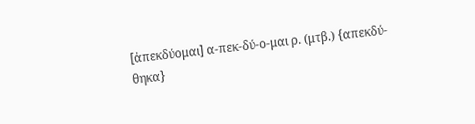[ἀπεκδύομαι] α-πεκ-δύ-ο-μαι ρ. (μτβ.) {απεκδύ-θηκα}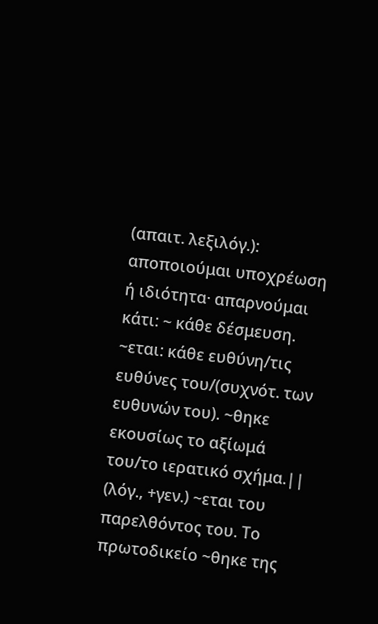(απαιτ. λεξιλόγ.): αποποιούμαι υποχρέωση ή ιδιότητα· απαρνούμαι κάτι: ~ κάθε δέσμευση. ~εται: κάθε ευθύνη/τις ευθύνες του/(συχνότ. των ευθυνών του). ~θηκε εκουσίως το αξίωμά του/το ιερατικό σχήμα.|| (λόγ., +γεν.) ~εται του παρελθόντος του. Το πρωτοδικείο ~θηκε της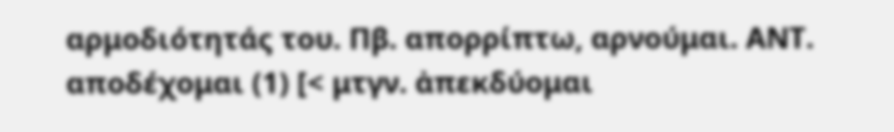αρμοδιότητάς του. Πβ. απορρίπτω, αρνούμαι. ΑΝΤ. αποδέχομαι (1) [< μτγν. ἀπεκδύομαι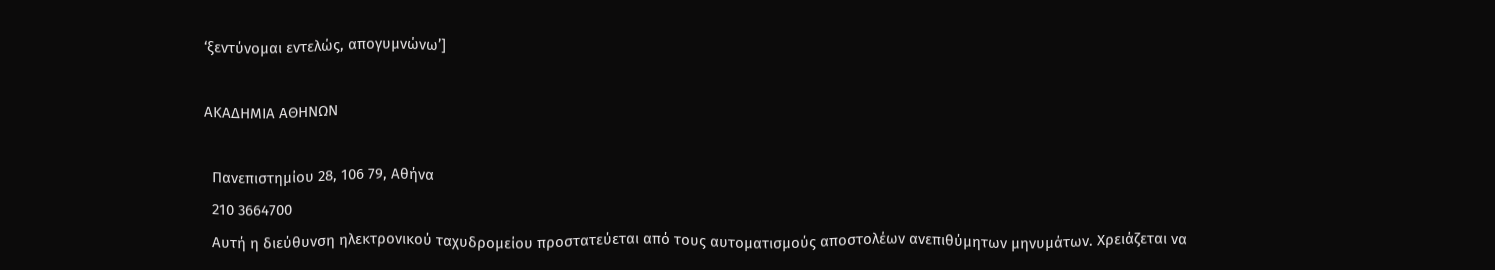‘ξεντύνομαι εντελώς, απογυμνώνω’]

ΑΚΑΔΗΜΙΑ ΑΘΗΝΩΝ

  Πανεπιστημίου 28, 106 79, Αθήνα
  210 3664700
  Αυτή η διεύθυνση ηλεκτρονικού ταχυδρομείου προστατεύεται από τους αυτοματισμούς αποστολέων ανεπιθύμητων μηνυμάτων. Χρειάζεται να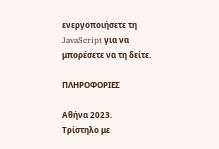ενεργοποιήσετε τη JavaScript για να μπορέσετε να τη δείτε.

ΠΛΗΡΟΦΟΡΙΕΣ

Αθήνα 2023.
Τρίστηλο με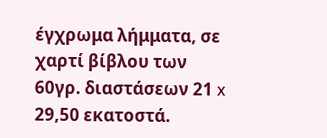έγχρωμα λήμματα, σε χαρτί βίβλου των 60γρ. διαστάσεων 21 x 29,50 εκατοστά.